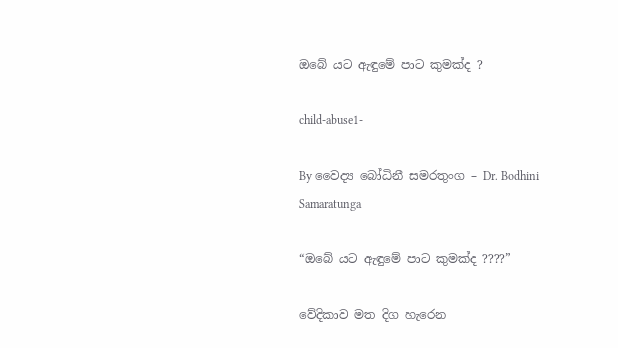ඔබේ යට ඇඳුමේ පාට කුමක්ද ?

child-abuse1-

By වෛද්‍ය බෝධිනී සමරතුංග – Dr. Bodhini Samaratunga

“ඔබේ යට ඇඳුමේ පාට කුමක්ද ????”

වේදිකාව මත දිග හැරෙන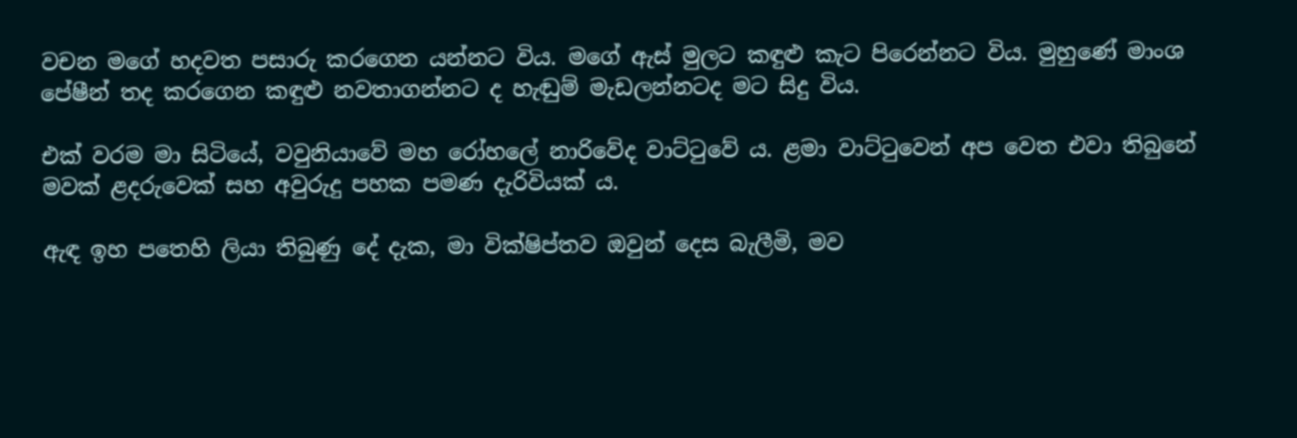වචන මගේ හදවත පසාරු කරගෙන යන්නට විය. මගේ ඇස් මුලට කඳුළු කැට පිරෙන්නට විය. මුහුණේ මාංශ පේෂීන් තද කරගෙන කඳුළු නවතාගන්නට ද හැඬුම් මැඩලන්නටද මට සිදු විය.

එක් වරම මා සිටියේ, වවුනියාවේ මහ රෝහලේ නාරිවේද වාට්ටුවේ ය. ළමා වාට්ටුවෙන් අප වෙත එවා තිබුනේ මවක් ළදරුවෙක් සහ අවුරුදු පහක පමණ දැරිවියක් ය.

ඇඳ ඉහ පතෙහි ලියා තිබුණු දේ දැක, මා වික්ෂිප්තව ඔවුන් දෙස බැලීමි, මව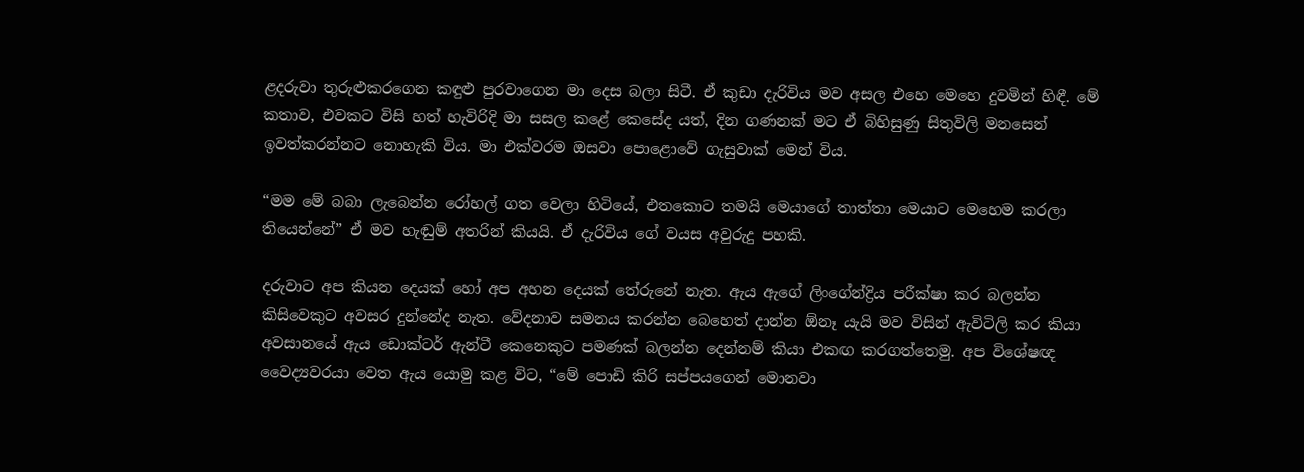ළදරුවා තුරුළුකරගෙන කඳුළු පුරවාගෙන මා දෙස බලා සිටී. ඒ කුඩා දැරිවිය මව අසල එහෙ මෙහෙ දුවමින් හිඳී. මේ කතාව, එවකට විසි හත් හැවිරිදි මා සසල කළේ කෙසේද යත්, දින ගණනක් මට ඒ බිහිසුණු සිතුවිලි මනසෙන් ඉවත්කරන්නට නොහැකි විය. මා එක්වරම ඔසවා පොළොවේ ගැසුවාක් මෙන් විය.

“මම මේ බබා ලැබෙන්න රෝහල් ගත වෙලා හිටියේ, එතකොට තමයි මෙයාගේ තාත්තා මෙයාට මෙහෙම කරලා තියෙන්නේ” ඒ මව හැඬුම් අතරින් කියයි. ඒ දැරිවිය ගේ වයස අවුරුදු පහකි.

දරුවාට අප කියන දෙයක් හෝ අප අහන දෙයක් තේරුනේ නැත. ඇය ඇගේ ලිංගේන්ද්‍රිය පරීක්ෂා කර බලන්න කිසිවෙකුට අවසර දුන්නේද නැත. වේදනාව සමනය කරන්න බෙහෙත් දාන්න ඕනෑ යැයි මව විසින් ඇවිටිලි කර කියා අවසානයේ ඇය ඩොක්ටර් ඇන්ටී කෙනෙකුට පමණක් බලන්න දෙන්නම් කියා එකඟ කරගත්තෙමු. අප විශේෂඥ වෛද්‍යවරයා වෙත ඇය යොමු කළ විට, “මේ පොඩි කිරි සප්පයගෙන් මොනවා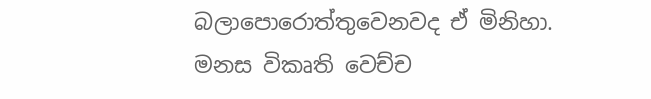බලාපොරොත්තුවෙනවද ඒ මිනිහා. මනස විකෘති වෙච්ච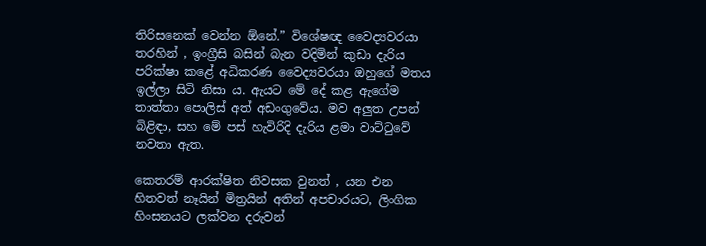තිරිසනෙක් වෙන්න ඕනේ.” විශේෂඥ වෛද්‍යවරයා තරහින් , ඉංග්‍රීසි බසින් බැන වදිමින් කුඩා දැරිය පරික්ෂා කළේ අධිකරණ වෛද්‍යවරයා ඔහුගේ මතය ඉල්ලා සිටි නිසා ය. ඇයට මේ දේ කළ ඇගේම තාත්තා පොලිස් අත් අඩංගුවේය. මව අලුත උපන් බිළිඳා, සහ මේ පස් හැවිරිදි දැරිය ළමා වාට්ටුවේ නවතා ඇත.

කෙතරම් ආරක්ෂිත නිවසක වුනත් , යන එන හිතවත් නෑයින් මිත්‍රයින් අතින් අපචාරයට, ලිංගික හිංසනයට ලක්වන දරුවන්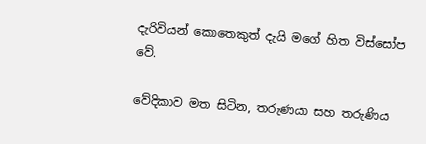දැරිවියන් කොතෙකුත් දැයි මගේ හිත විස්සෝප වේ.

වේදිකාව මත සිටින, තරුණයා සහ තරුණිය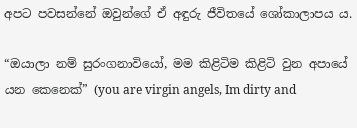අපට පවසන්නේ ඔවුන්ගේ ඒ අඳුරු ජීවිතයේ ශෝකාලාපය ය.

“ඔයාලා නම් සුරංගනාවියෝ, මම කිළිටිම කිළිටි වුන අපායේ යන කෙනෙක්” (you are virgin angels, Im dirty and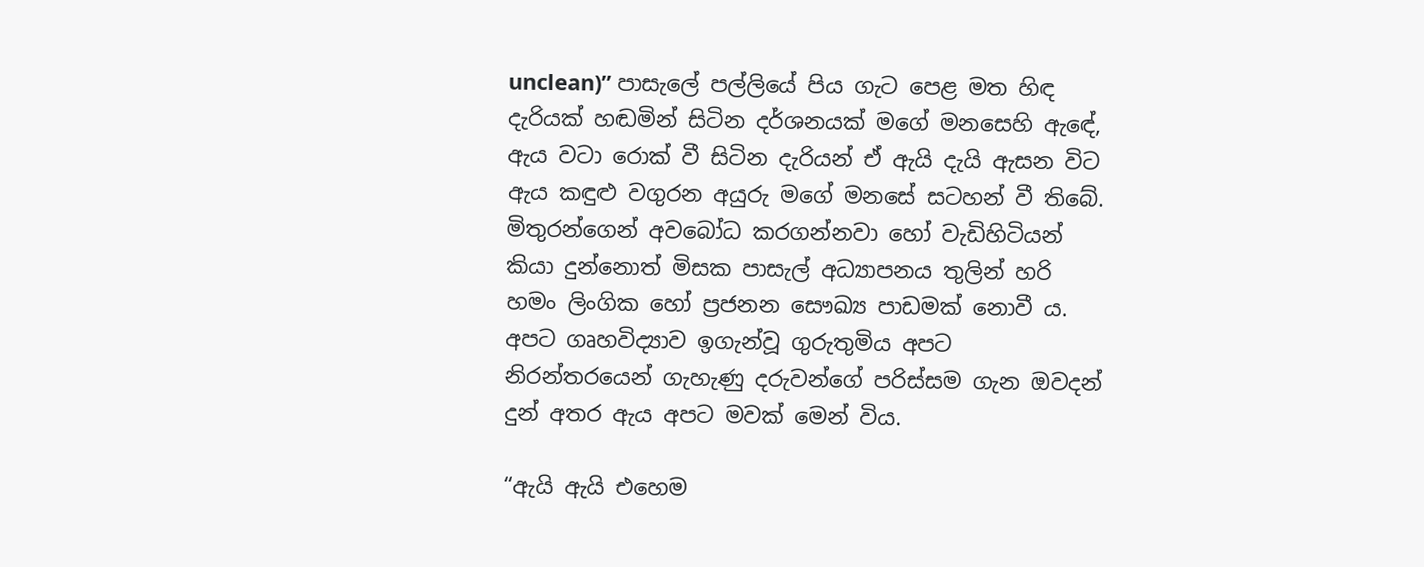unclean)” පාසැලේ පල්ලියේ පිය ගැට පෙළ මත හිඳ දැරියක් හඬමින් සිටින දර්ශනයක් මගේ මනසෙහි ඇඳේ, ඇය වටා රොක් වී සිටින දැරියන් ඒ ඇයි දැයි ඇසන විට ඇය කඳුළු වගුරන අයුරු මගේ මනසේ සටහන් වී තිබේ. මිතුරන්ගෙන් අවබෝධ කරගන්නවා හෝ වැඩිහිටියන් කියා දුන්නොත් මිසක පාසැල් අධ්‍යාපනය තුලින් හරි හමං ලිංගික හෝ ප්‍රජනන සෞඛ්‍ය පාඩමක් නොවී ය. අපට ගෘහවිද්‍යාව ඉගැන්වූ ගුරුතුමිය අපට නිරන්තරයෙන් ගැහැණු දරුවන්ගේ පරිස්සම ගැන ඔවදන් දුන් අතර ඇය අපට මවක් මෙන් විය.

“ඇයි ඇයි එහෙම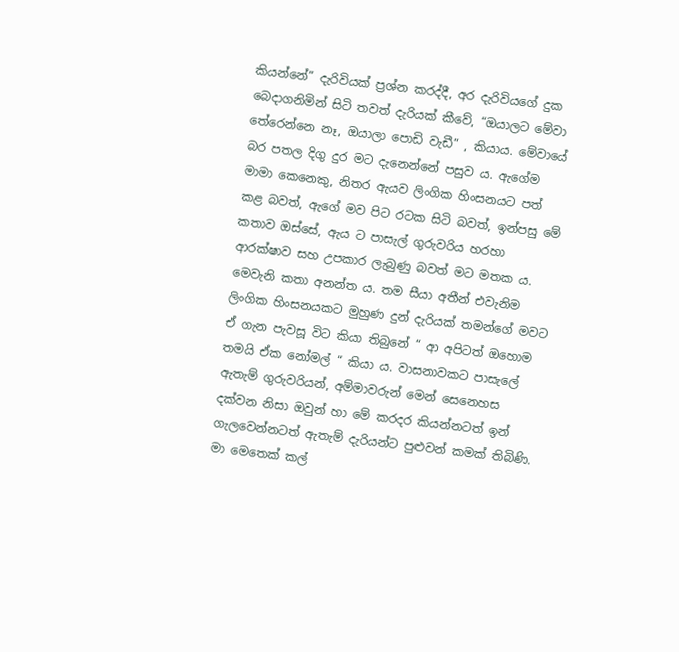කියන්නේ” දැරිවියක් ප්‍රශ්න කරද්දී, අර දැරිවියගේ දුක බෙදාගනිමින් සිටි තවත් දැරියක් කීවේ, “ඔයාලට මේවා තේරෙන්නෙ නෑ, ඔයාලා පොඩි වැඩී” , කියාය. මේවායේ බර පතල දිගු දුර මට දැනෙන්නේ පසුව ය. ඇගේම මාමා කෙනෙකු, නිතර ඇයව ලිංගික හිංසනයට පත් කළ බවත්, ඇගේ මව පිට රටක සිටි බවත්, ඉන්පසු මේ කතාව ඔස්සේ, ඇය ට පාසැල් ගුරුවරිය හරහා ආරක්ෂාව සහ උපකාර ලැබුණු බවත් මට මතක ය.
මෙවැනි කතා අනන්ත ය. තම සීයා අතීන් එවැනිම ලිංගික හිංසනයකට මුහුණ දුන් දැරියක් තමන්ගේ මවට ඒ ගැන පැවසූ විට කියා තිබුනේ “ ආ අපිටත් ඔහොම තමයි ඒක නෝමල් “ කියා ය. වාසනාවකට පාසැලේ ඇතැම් ගුරුවරියන්, අම්මාවරුන් මෙන් සෙනෙහස දක්වන නිසා ඔවුන් හා මේ කරදර කියන්නටත් ඉන් ගැලවෙන්නටත් ඇතැම් දැරියන්ට පුළුවන් කමක් තිබිණි. මා මෙතෙක් කල්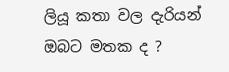ලියූ කතා වල දැරියන් ඔබට මතක ද ?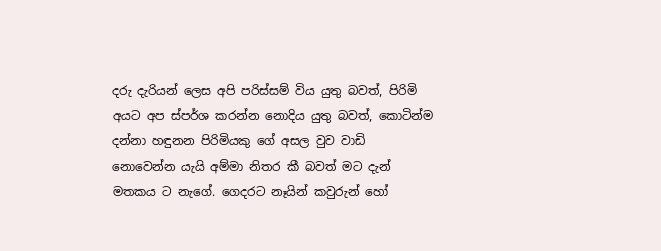දරු දැරියන් ලෙස අපි පරිස්සම් විය යුතු බවත්, පිරිමි අයට අප ස්පර්ශ කරන්න නොදිය යුතු බවත්, කොටින්ම දන්නා හඳුනන පිරිමියකු ගේ අසල වුව වාඩි නොවෙන්න යැයි අම්මා නිතර කී බවත් මට දැන් මතකය ට නැගේ. ගෙදරට නෑයින් කවුරුන් හෝ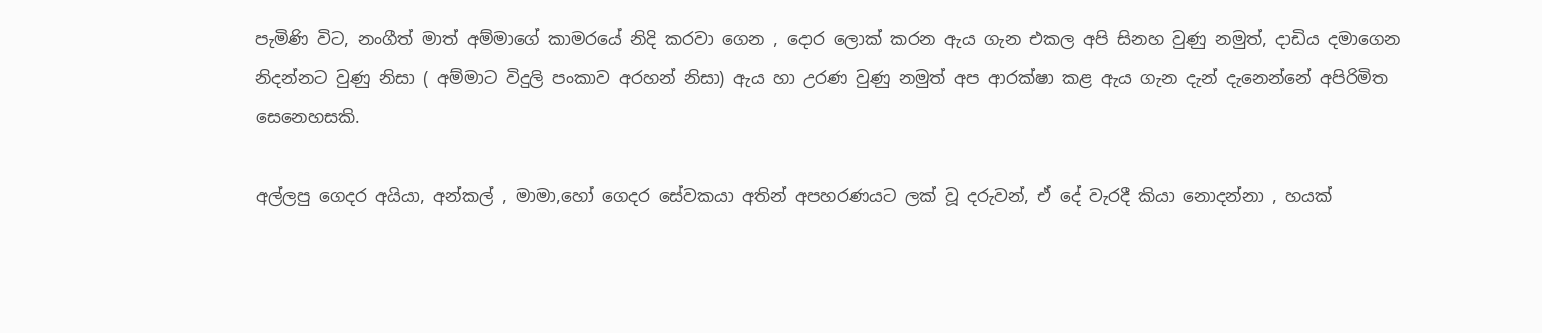පැමිණි විට, නංගීත් මාත් අම්මාගේ කාමරයේ නිදි කරවා ගෙන , දොර ලොක් කරන ඇය ගැන එකල අපි සිනහ වුණු නමුත්, දාඩිය දමාගෙන නිදන්නට වුණු නිසා ( අම්මාට විදුලි පංකාව අරහන් නිසා) ඇය හා උරණ වුණු නමුත් අප ආරක්ෂා කළ ඇය ගැන දැන් දැනෙන්නේ අපිරිමිත සෙනෙහසකි.

අල්ලපු ගෙදර අයියා, අන්කල් , මාමා,හෝ ගෙදර සේවකයා අතින් අපහරණයට ලක් වූ දරුවන්, ඒ දේ වැරදී කියා නොදන්නා , හයක්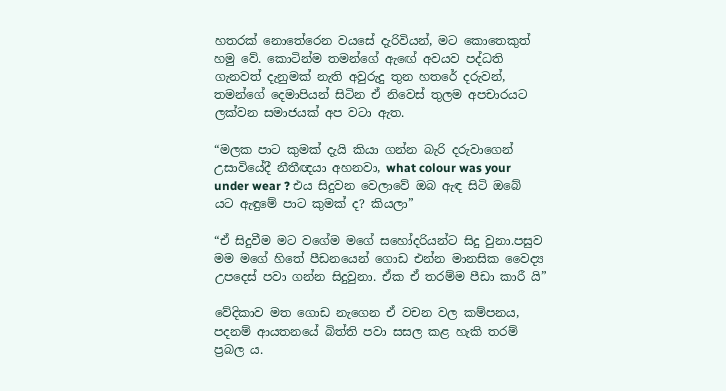හතරක් නොතේරෙන වයසේ දැරිවියන්, මට කොතෙකුත් හමු වේ. කොටින්ම තමන්ගේ ඇඟේ අවයව පද්ධති ගැනවත් දැනුමක් නැති අවුරුදු තුන හතරේ දරුවන්, තමන්ගේ දෙමාපියන් සිටින ඒ නිවෙස් තුලම අපචාරයට ලක්වන සමාජයක් අප වටා ඇත.

“මලක පාට කුමක් දැයි කියා ගන්න බැරි දරුවාගෙන් උසාවියේදී නීතීඥයා අහනවා, what colour was your under wear ? එය සිදුවන වෙලාවේ ඔබ ඇඳ සිටි ඔබේ යට ඇඳුමේ පාට කුමක් ද? කියලා”

“ඒ සිදුවීම මට වගේම මගේ සහෝදරියන්ට සිදු වුනා.පසුව මම මගේ හිතේ පීඩනයෙන් ගොඩ එන්න මානසික වෛද්‍ය උපදෙස් පවා ගන්න සිදුවුනා. ඒක ඒ තරම්ම පීඩා කාරී යි”

වේදිකාව මත ගොඩ නැගෙන ඒ වචන වල කම්පනය, පදනම් ආයතනයේ බිත්ති පවා සසල කළ හැකි තරම් ප්‍රබල ය.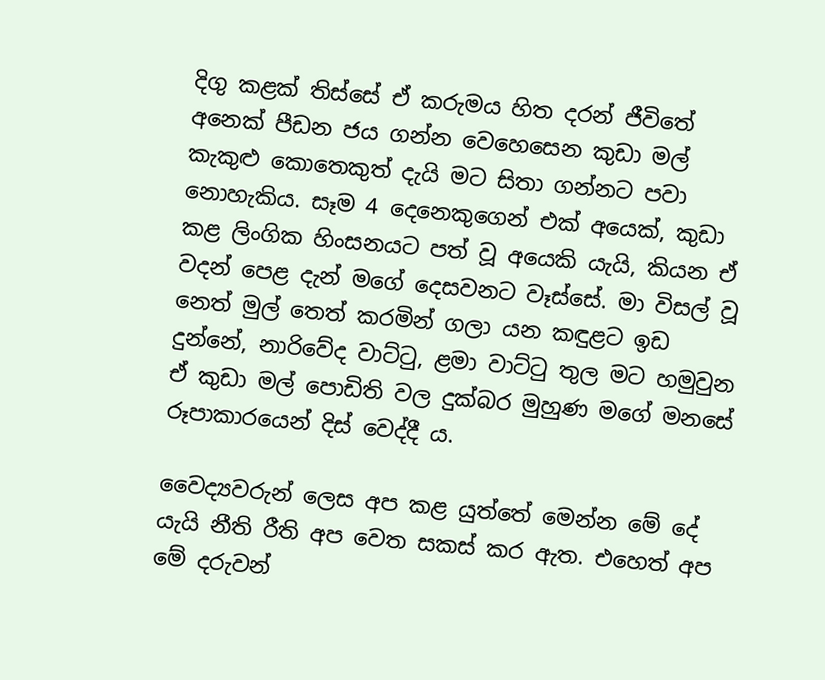දිගු කළක් තිස්සේ ඒ කරුමය හිත දරන් ජීවිතේ අනෙක් පීඩන ජය ගන්න වෙහෙසෙන කුඩා මල් කැකුළු කොතෙකුත් දැයි මට සිතා ගන්නට පවා නොහැකිය. සෑම 4 දෙනෙකුගෙන් එක් අයෙක්, කුඩා කළ ලිංගික හිංසනයට පත් වූ අයෙකි යැයි, කියන ඒ වදන් පෙළ දැන් මගේ දෙසවනට වෑස්සේ. මා විසල් වූ නෙත් මුල් තෙත් කරමින් ගලා යන කඳුළට ඉඩ දුන්නේ, නාරිවේද වාට්ටු, ළමා වාට්ටු තුල මට හමුවුන ඒ කුඩා මල් පොඩිති වල දුක්බර මුහුණ මගේ මනසේ රූපාකාරයෙන් දිස් වෙද්දී ය.

වෛද්‍යවරුන් ලෙස අප කළ යුත්තේ මෙන්න මේ දේ යැයි නීති රීති අප වෙත සකස් කර ඇත. එහෙත් අප මේ දරුවන්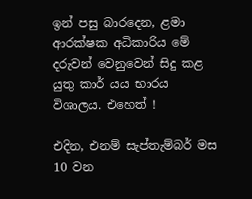ඉන් පසු බාරදෙන, ළමා ආරක්ෂක අධිකාරිය මේ දරුවන් වෙනුවෙන් සිදු කළ යුතු කාර් යය භාරය විශාලය. එහෙත් !

එදින, එනම් සැප්තැම්බර් මස 10 වන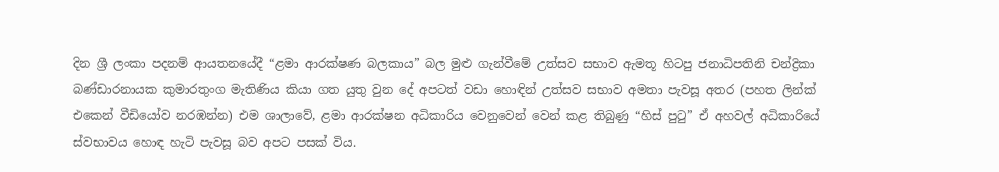දින ශ්‍රී ලංකා පදනම් ආයතනයේදී “ළමා ආරක්ෂණ බලකාය” බල මුළු ගැන්වීමේ උත්සව සභාව ඇමතූ හිටපු ජනාධිපතිනි චන්ද්‍රිකා බණ්ඩාරනායක කුමාරතුංග මැතිණිය කියා ගත යුතු වුන දේ අපටත් වඩා හොඳින් උත්සව සභාව අමතා පැවසූ අතර (පහත ලින්ක් එකෙන් වීඩියෝව නරඹන්න) එම ශාලාවේ, ළමා ආරක්ෂන අධිකාරිය වෙනුවෙන් වෙන් කළ තිබුණු “හිස් පුටු” ඒ අහවල් අධිකාරියේ ස්වභාවය හොඳ හැටි පැවසූ බව අපට පසක් විය.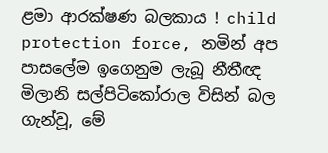ළමා ආරක්ෂණ බලකාය ! child protection force, නමින් අප පාසලේම ඉගෙනුම ලැබූ නීතීඥ මිලානි සල්පිටිකෝරාල විසින් බල ගැන්වූ, මේ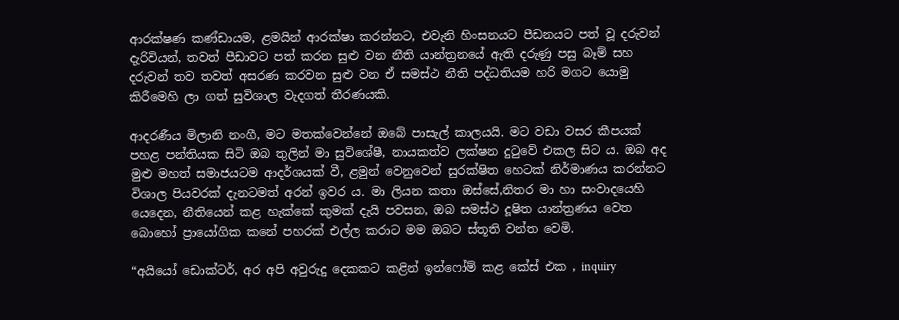ආරක්ෂණ කණ්ඩායම, ළමයින් ආරක්ෂා කරන්නට, එවැනි හිංසනයට පීඩනයට පත් වූ දරුවන් දැරිවියන්, තවත් පීඩාවට පත් කරන සුළු වන නීති යාන්ත්‍රනයේ ඇති දරුණු පසු බෑම් සහ දරුවන් තව තවත් අසරණ කරවන සුළු වන ඒ සමස්ථ නීති පද්ධතියම හරි මගට යොමු කිරීමෙහි ලා ගත් සුවිශාල වැදගත් තීරණයකි.

ආදරණීය මිලානි නංගී, මට මතක්වෙන්නේ ඔබේ පාසැල් කාලයයි. මට වඩා වසර කීපයක් පහළ පන්තියක සිටි ඔබ තුලින් මා සුවිශේෂී, නායකත්ව ලක්ෂන දුටුවේ එකල සිට ය. ඔබ අද මුළු මහත් සමාජයටම ආදර්ශයක් වී, ළමුන් වෙනුවෙන් සුරක්ෂිත හෙටක් නිර්මාණය කරන්නට විශාල පියවරක් දැනටමත් අරන් ඉවර ය. මා ලියන කතා ඔස්සේ,නිතර මා හා සංවාදයෙහි යෙදෙන, නීතියෙන් කළ හැක්කේ කුමක් දැයි පවසන, ඔබ සමස්ථ දූෂිත යාන්ත්‍රණය වෙත බොහෝ ප්‍රායෝගික කනේ පහරක් එල්ල කරාට මම ඔබට ස්තූති වන්ත වෙමි.

“අයියෝ ඩොක්ටර්, අර අපි අවුරුදු දෙකකට කළින් ඉන්ෆෝම් කළ කේස් එක , inquiry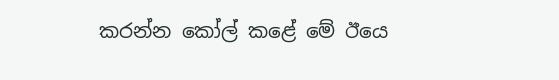කරන්න කෝල් කළේ මේ ඊයෙ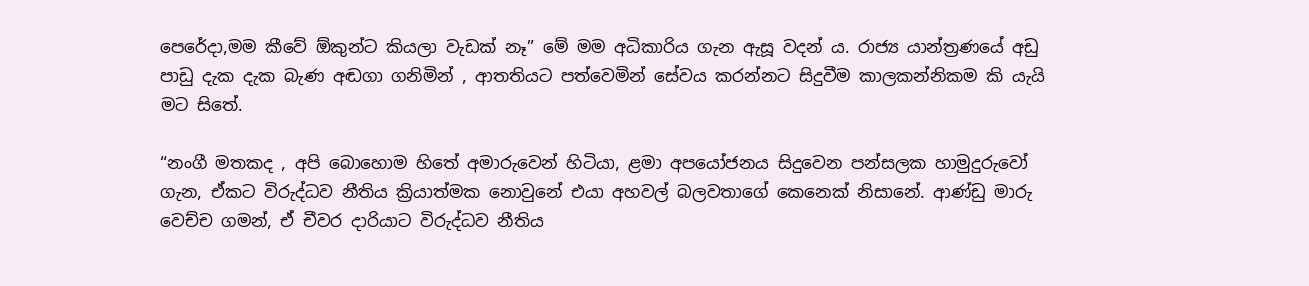පෙරේදා,මම කීවේ ඕකුන්ට කියලා වැඩක් නෑ” මේ මම අධිකාරිය ගැන ඇසූ වදන් ය. රාජ්‍ය යාන්ත්‍රණයේ අඩු පාඩු දැක දැක බැණ අඬගා ගනිමින් , ආතතියට පත්වෙමින් සේවය කරන්නට සිදුවීම කාලකන්නිකම කි යැයි මට සිතේ.

“නංගී මතකද , අපි බොහොම හිතේ අමාරුවෙන් හිටියා, ළමා අපයෝජනය සිදුවෙන පන්සලක හාමුදුරුවෝ ගැන, ඒකට විරුද්ධව නීතිය ක්‍රියාත්මක නොවුනේ එයා අහවල් බලවතාගේ කෙනෙක් නිසානේ. ආණ්ඩු මාරු වෙච්ච ගමන්, ඒ චීවර දාරියාට විරුද්ධව නීතිය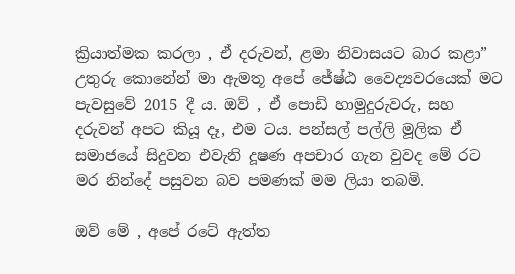ක්‍රියාත්මක කරලා , ඒ දරුවන්, ළමා නිවාසයට බාර කළා” උතුරු කොනේන් මා ඇමතූ අපේ ජේෂ්ඨ වෛද්‍යවරයෙක් මට පැවසුවේ 2015 දී ය. ඔව් , ඒ පොඩි හාමුදුරුවරු, සහ දරුවන් අපට කියූ දෑ, එම ටය. පන්සල් පල්ලි මූලික ඒ සමාජයේ සිදුවන එවැනි දූෂණ අපචාර ගැන වුවද මේ රට මර නින්දේ පසුවන බව පමණක් මම ලියා තබමි.

ඔව් මේ , අපේ රටේ ඇත්ත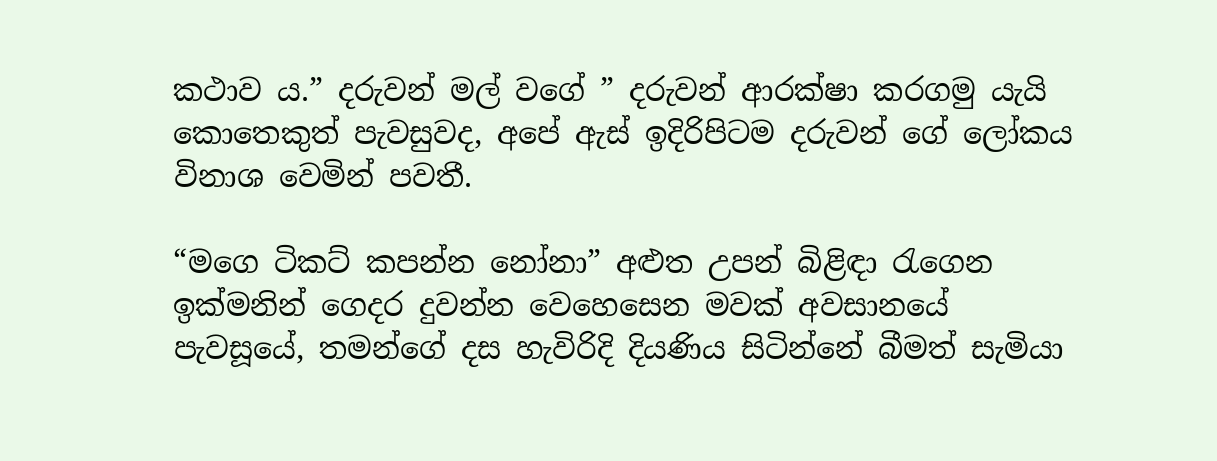කථාව ය.” දරුවන් මල් වගේ ” දරුවන් ආරක්ෂා කරගමු යැයි කොතෙකුත් පැවසුවද, අපේ ඇස් ඉදිරිපිටම දරුවන් ගේ ලෝකය විනාශ වෙමින් පවතී.

“මගෙ ටිකට් කපන්න නෝනා” අළුත උපන් බිළිඳා රැගෙන ඉක්මනින් ගෙදර දුවන්න වෙහෙසෙන මවක් අවසානයේ පැවසූයේ, තමන්ගේ දස හැවිරිදි දියණිය සිටින්නේ බීමත් සැමියා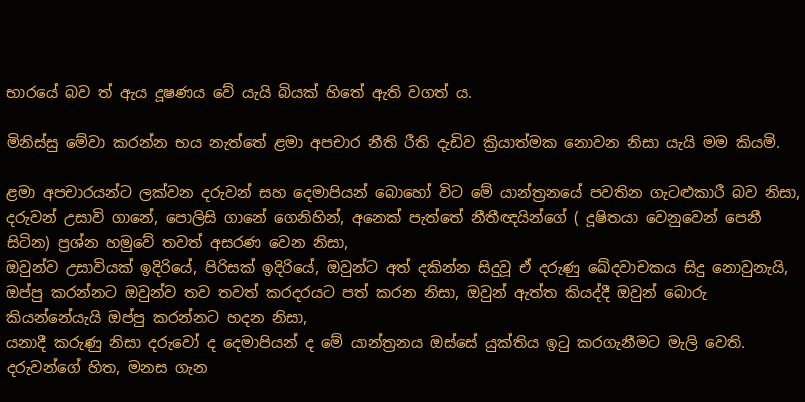භාරයේ බව ත් ඇය දූෂණය වේ යැයි බියක් හිතේ ඇති වගත් ය.

මිනිස්සු මේවා කරන්න භය නැත්තේ ළමා අපචාර නීති රීති දැඩිව ක්‍රියාත්මක නොවන නිසා යැයි මම කියමි.

ළමා අපචාරයන්ට ලක්වන දරුවන් සහ දෙමාපියන් බොහෝ විට මේ යාන්ත්‍රනයේ පවතින ගැටළුකාරී බව නිසා, දරුවන් උසාවි ගානේ, පොලිසි ගානේ ගෙනිහින්, අනෙක් පැත්තේ නීතීඥයින්ගේ ( දූෂිතයා වෙනුවෙන් පෙනී සිටින) ප්‍රශ්න හමුවේ තවත් අසරණ වෙන නිසා,
ඔවුන්ව උසාවියක් ඉදිරියේ, පිරිසක් ඉදිරියේ, ඔවුන්ට අත් දකින්න සිදුවූ ඒ දරුණු ඛේදවාචකය සිදු නොවුනැයි, ඔප්පු කරන්නට ඔවුන්ව තව තවත් කරදරයට පත් කරන නිසා, ඔවුන් ඇත්ත කියද්දී ඔවුන් බොරු කියන්නේයැයි ඔප්පු කරන්නට හදන නිසා,
යනාදී කරුණු නිසා දරුවෝ ද දෙමාපියන් ද මේ යාන්ත්‍රනය ඔස්සේ යුක්තිය ඉටු කරගැනීමට මැලි වෙති. දරුවන්ගේ හිත, මනස ගැන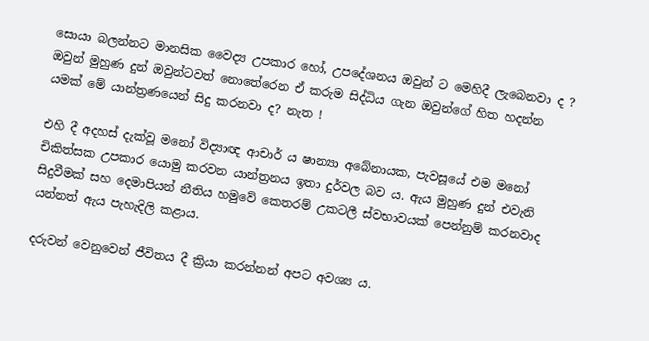සොයා බලන්නට මානසික වෛද්‍ය උපකාර හෝ, උපදේශනය ඔවුන් ට මෙහිදී ලැබෙනවා ද ? ඔවුන් මුහුණ දුන් ඔවුන්ටවත් නොතේරෙන ඒ කරුම සිද්ධිය ගැන ඔවුන්ගේ හිත හදන්න යමක් මේ යාන්ත්‍රණයෙන් සිදු කරනවා ද? නැත !

එහි දී අදහස් දැක්වූ මනෝ විද්‍යාඥ ආචාර් ය ෂාන්‍යා අබේනායක, පැවසූයේ එම මනෝ චිකිත්සක උපකාර යොමු කරවන යාන්ත්‍රනය ඉතා දුර්වල බව ය. ඇය මුහුණ දුන් එවැනි සිදුවීමක් සහ දෙමාපියන් නීතිය හමුවේ කෙතරම් උකටලී ස්වභාවයක් පෙන්නුම් කරනවාද යන්නත් ඇය පැහැදිලි කළාය.

දරුවන් වෙනුවෙන් ජීවිතය දී ක්‍රියා කරන්නන් අපට අවශ්‍ය ය.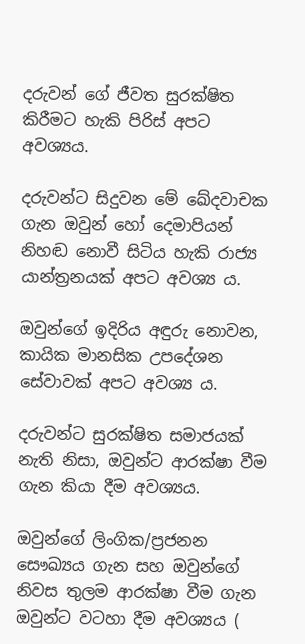දරුවන් ගේ ජීවත සුරක්ෂිත කිරීමට හැකි පිරිස් අපට අවශ්‍යය.

දරුවන්ට සිදුවන මේ ඛේදවාචක ගැන ඔවුන් හෝ දෙමාපියන් නිහඬ නොවී සිටිය හැකි රාජ්‍ය යාන්ත්‍රනයක් අපට අවශ්‍ය ය.

ඔවුන්ගේ ඉදිරිය අඳුරු නොවන, කායික මානසික උපදේශන සේවාවක් අපට අවශ්‍ය ය.

දරුවන්ට සුරක්ෂිත සමාජයක් නැති නිසා, ඔවුන්ට ආරක්ෂා වීම ගැන කියා දීම අවශ්‍යය.

ඔවුන්ගේ ලිංගික/ප්‍රජනන සෞඛ්‍යය ගැන සහ ඔවුන්ගේ නිවස තුලම ආරක්ෂා වීම ගැන ඔවුන්ට වටහා දීම අවශ්‍යය (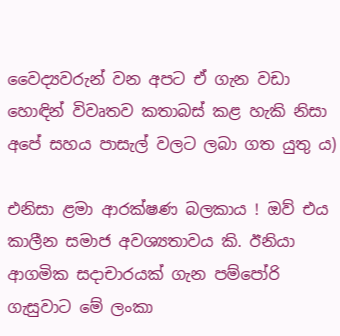වෛද්‍යවරුන් වන අපට ඒ ගැන වඩා හොඳින් විවෘතව කතාබස් කළ හැකි නිසා අපේ සහය පාසැල් වලට ලබා ගත යුතු ය)

එනිසා ළමා ආරක්ෂණ බලකාය ! ඔව් එය කාලීන සමාජ අවශ්‍යතාවය කි. ඊනියා ආගමික සදාචාරයක් ගැන පම්පෝරි ගැසුවාට මේ ලංකා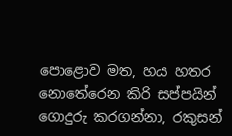පොළොව මත, හය හතර නොතේරෙන කිරි සප්පයින් ගොදුරු කරගන්නා, රකුසන්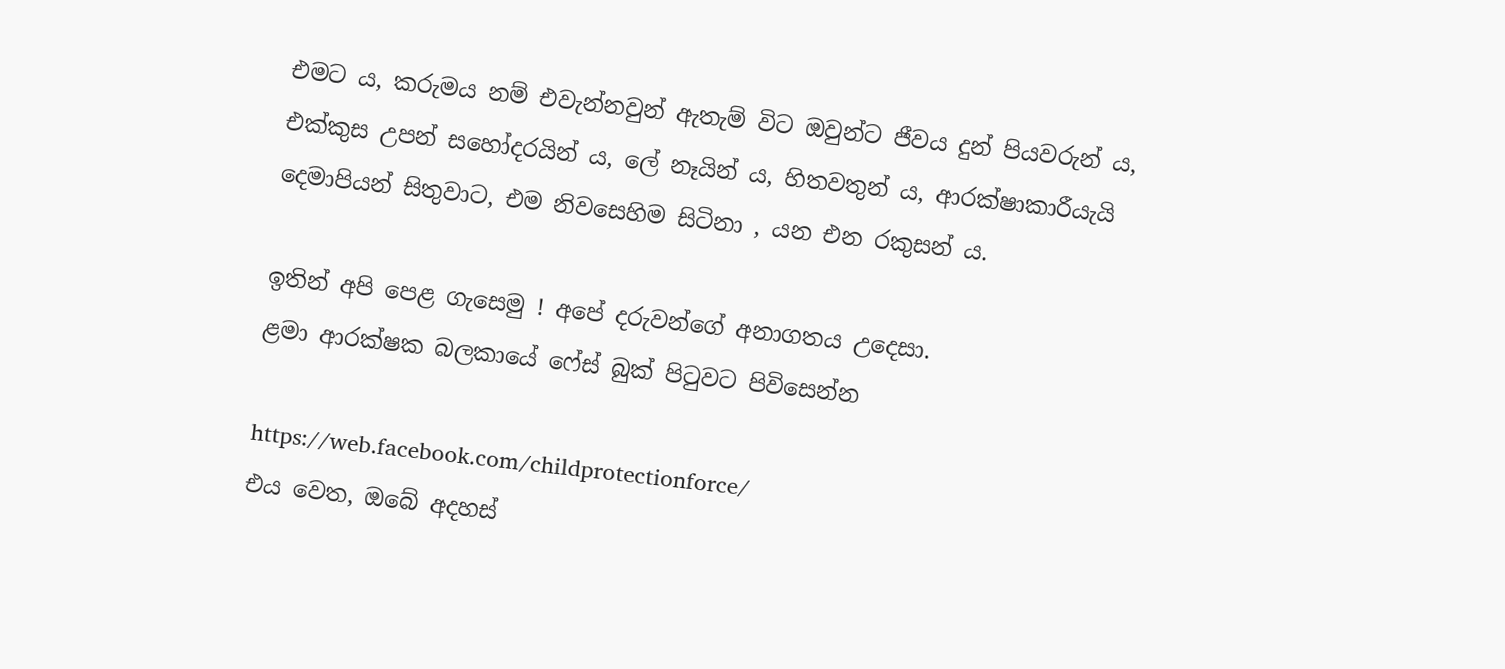එමට ය, කරුමය නම් එවැන්නවුන් ඇතැම් විට ඔවුන්ට ජීවය දුන් පියවරුන් ය, එක්කුස උපන් සහෝදරයින් ය, ලේ නෑයින් ය, හිතවතුන් ය, ආරක්ෂාකාරීයැයි දෙමාපියන් සිතුවාට, එම නිවසෙහිම සිටිනා , යන එන රකුසන් ය.

ඉතින් අපි පෙළ ගැසෙමු ! අපේ දරුවන්ගේ අනාගතය උදෙසා.
ළමා ආරක්ෂක බලකායේ ෆේස් බුක් පිටුවට පිවිසෙන්න

https://web.facebook.com/childprotectionforce/
එය වෙත, ඔබේ අදහස්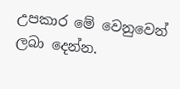උපකාර මේ වෙනුවෙන් ලබා දෙන්න.